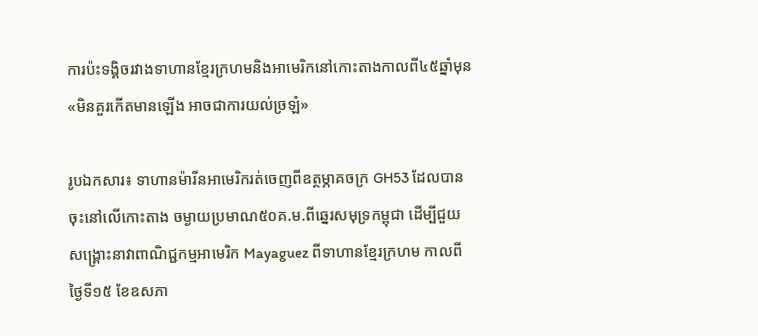ការប៉ះទង្គិចរវាងទាហានខ្មែរក្រហមនិងអាមេរិកនៅកោះតាងកាលពី៤៥ឆ្នាំមុន«មិនគួរកើតមានឡើង អាចជាការយល់ច្រឡំ»

រូបឯកសារ៖ ទាហានម៉ារីនអាមេរិករត់ចេញពីឧត្ថម្ភាគចក្រ GH53 ដែលបានចុះនៅលើកោះតាង ចម្ងាយប្រមាណ៥០គ.ម.ពីឆ្នេរសមុទ្រកម្ពុជា ដើម្បីជួយសង្គ្រោះនាវាពាណិជ្ជកម្មអាមេរិក Mayaguez ពីទាហានខ្មែរក្រហម កាលពីថ្ងៃទី១៥ ខែឧសភា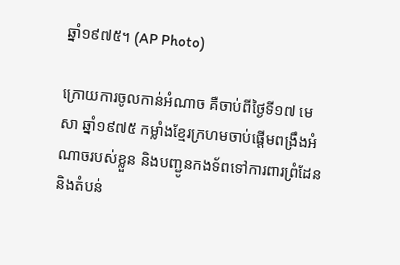ឆ្នាំ១៩៧៥។ (AP Photo)

ក្រោយការចូលកាន់អំណាច គឺចាប់ពីថ្ងៃទី១៧ មេសា ឆ្នាំ១៩៧៥ កម្លាំងខ្មែរក្រហមចាប់ផ្តើមពង្រឹងអំណាចរបស់ខ្លួន និងបញ្ជូនកងទ័ពទៅការពារព្រំដែន និងតំបន់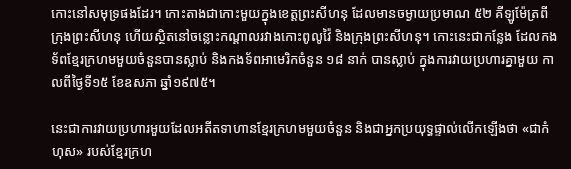កោះនៅសមុទ្រផងដែរ។ កោះតាងជាកោះមួយក្នុងខេត្តព្រះសីហនុ ដែលមានចម្ងាយប្រមាណ ៥២ គីឡូម៉ែត្រពីក្រុងព្រះសីហនុ ហើយស្ថិតនៅចន្លោះកណ្តាលរវាងកោះពូលូវ៉ៃ និងក្រុងព្រះសីហនុ។ កោះនេះជាកន្លែង ដែលកងទ័ពខ្មែរក្រហមមួយចំនួនបានស្លាប់ និងកងទ័ពអាមេរិកចំនួន ១៨ នាក់ បានស្លាប់ ក្នុងការវាយប្រហារគ្នាមួយ កាលពីថ្ងៃទី១៥ ខែឧសភា ឆ្នាំ១៩៧៥។

នេះជាការវាយប្រហារមួយដែលអតីតទាហានខ្មែរក្រហមមួយចំនួន និងជាអ្នកប្រយុទ្ធផ្ទាល់លើកឡើងថា «ជាកំហុស» របស់ខ្មែរក្រហ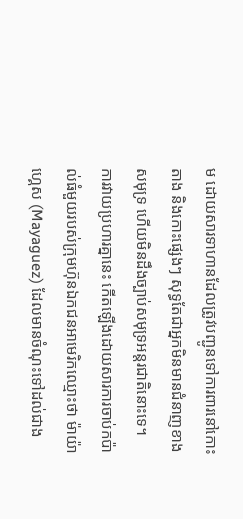ម ដោយសារទាហានដែលត្រូវបញ្ជូនទៅការពារនៅកោះតាង និងកោះផ្សេងៗ សុទ្ធតែជាអ្នកមិនមានជំនាញខាងសមុទ្រ ហើយមិនដឹងច្បាប់សមុទ្រអន្តរជាតិនោះទេ។  ការវាយប្រហារគ្នានេះ កើតឡើងដោយសារការចាប់កប៉ាល់ធំមួយរបស់ក្រុមហ៊ុនឯកជនអាមេរិកឈ្មោះថា ម៉ាយ៉ាហ្គេស (Mayaguez) ដែលមានចំណុះទៅដល់ជាង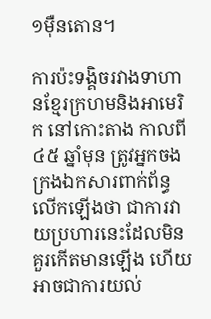១ម៉ឺនតោន។

ការប៉ះទង្គិចរវាងទាហានខ្មែរក្រហមនិងអាមេរិក នៅកោះតាង កាលពី ៤៥ ឆ្នាំមុន ត្រូវអ្នកចងក្រងឯកសារពាក់ព័ន្ធលើកឡើងថា ជាការវាយប្រហារនេះដែលមិនគួរកើតមានឡើង ហើយអាចជាការយល់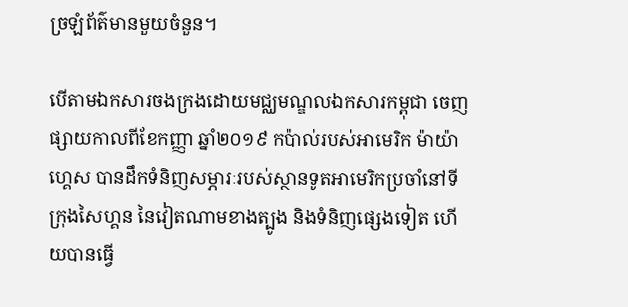ច្រឡំព័ត៌មានមួយចំនួន។

បើតាមឯកសារចងក្រងដោយមជ្ឈមណ្ឌលឯកសារកម្ពុជា ចេញផ្សាយកាលពីខែកញ្ញា ឆ្នាំ២០១៩ កប៉ាល់របស់អាមេរិក ម៉ាយ៉ាហ្គេស បានដឹកទំនិញសម្ភារៈរបស់ស្ថានទូតអាមេរិកប្រចាំនៅទីក្រុងសៃហ្គន នៃវៀតណាមខាងត្បូង និងទំនិញផ្សេងទៀត ហើយបានធ្វើ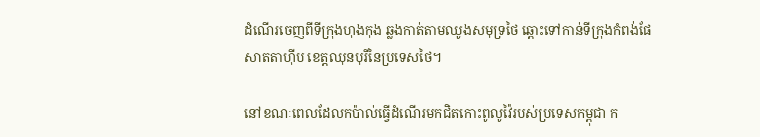ដំណើរចេញពីទីក្រុងហុងកុង ឆ្លងកាត់តាមឈូងសមុទ្រថៃ ឆ្ពោះទៅកាន់ទីក្រុងកំពង់ផែ សាតតាហ៊ីប ខេត្តឈុនបុរីនៃប្រទេសថៃ។

នៅខណៈពេលដែលកប៉ាល់ធ្វើដំណើរមកជិតកោះពូលូវ៉ៃរបស់ប្រទេសកម្ពុជា ក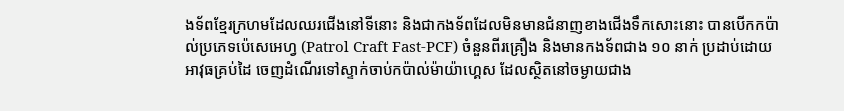ងទ័ពខ្មែរក្រហមដែលឈរជើងនៅទីនោះ និងជាកងទ័ពដែលមិនមានជំនាញខាងជើងទឹកសោះនោះ បានបើកកប៉ាល់ប្រភេទប៉េសេអេហ្វ (Patrol Craft Fast-PCF) ចំនួនពីរគ្រឿង និងមានកងទ័ពជាង ១០ នាក់ ប្រដាប់ដោយអាវុធគ្រប់ដៃ ចេញដំណើរទៅស្ទាក់ចាប់កប៉ាល់ម៉ាយ៉ាហ្គេស ដែលស្ថិតនៅចម្ងាយជាង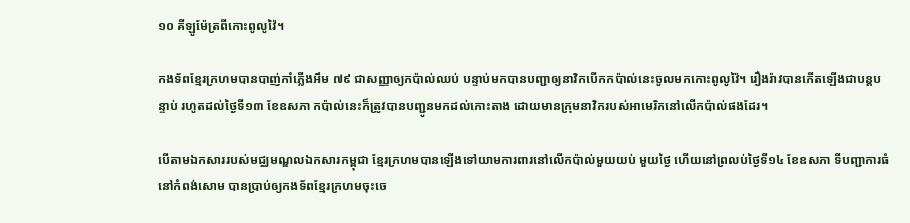១០ គីឡូម៉ែត្រពីកោះពូលូវ៉ៃ។

កងទ័ពខ្មែរក្រហមបានបាញ់កាំភ្លើងអឹម ៧៩ ជាសញ្ញាឲ្យកប៉ាល់ឈប់ បន្ទាប់មកបានបញ្ជាឲ្យនាវិកបើកកប៉ាល់នេះចូលមកកោះពូលូវ៉ៃ។ រឿងរ៉ាវបានកើតឡើងជាបន្តបន្ទាប់ រហូតដល់ថ្ងៃទី១៣ ខែឧសភា កប៉ាល់នេះក៏ត្រូវបានបញ្ជូនមកដល់កោះតាង ដោយមានក្រុមនាវិករបស់អាមេរិកនៅលើកប៉ាល់ផងដែរ។

បើតាមឯកសាររបស់មជ្ឈមណ្ឌលឯកសារកម្ពុជា ខ្មែរក្រហមបានឡើងទៅយាមការពារនៅលើកប៉ាល់មួយយប់ មួយថ្ងៃ ហើយនៅព្រលប់ថ្ងៃទី១៤ ខែឧសភា ទីបញ្ជាការធំនៅកំពង់សោម បានប្រាប់ឲ្យកងទ័ពខ្មែរក្រហមចុះចេ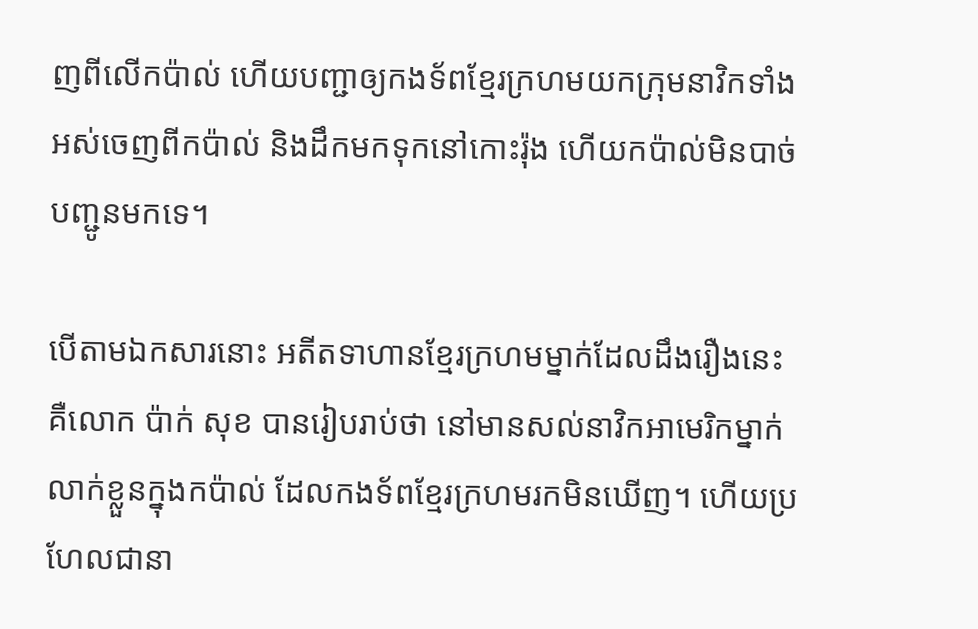ញពីលើកប៉ាល់ ហើយបញ្ជាឲ្យកងទ័ពខ្មែរក្រហមយកក្រុមនាវិកទាំងអស់ចេញពីកប៉ាល់ និងដឹកមកទុកនៅកោះរ៉ុង ហើយកប៉ាល់មិនបាច់បញ្ជូនមកទេ។

បើតាមឯកសារនោះ អតីតទាហានខ្មែរក្រហមម្នាក់ដែលដឹងរឿងនេះ គឺលោក ប៉ាក់ សុខ បានរៀបរាប់ថា នៅមានសល់នាវិកអាមេរិកម្នាក់លាក់ខ្លួនក្នុងកប៉ាល់ ដែលកងទ័ពខ្មែរក្រហមរកមិនឃើញ។ ហើយប្រហែលជានា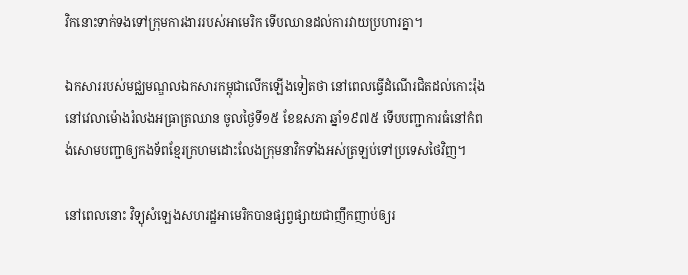វិកនោះទាក់ទងទៅក្រុមការងាររបស់អាមេរិក ទើបឈានដល់ការវាយប្រហារគ្នា។

ឯកសាររបស់មជ្ឈមណ្ឌលឯកសារកម្ពុជាលើកឡើងទៀតថា នៅពេលធ្វើដំណើរជិតដល់កោះរ៉ុងនៅវេលាម៉ោងរំលងអធ្រាត្រឈាន ចូលថ្ងៃទី១៥ ខែឧសភា ឆ្នាំ១៩៧៥ ទើបបញ្ជាការធំនៅកំពង់សោមបញ្ជាឲ្យកងទ័ពខ្មែរក្រហមដោះលែងក្រុមនាវិកទាំងអស់ត្រឡប់ទៅប្រទេសថៃវិញ។

នៅពេលនោះ វិទ្យុសំឡេងសហរដ្ឋអាមេរិកបានផ្សព្វផ្សាយជាញឹកញាប់ឲ្យរ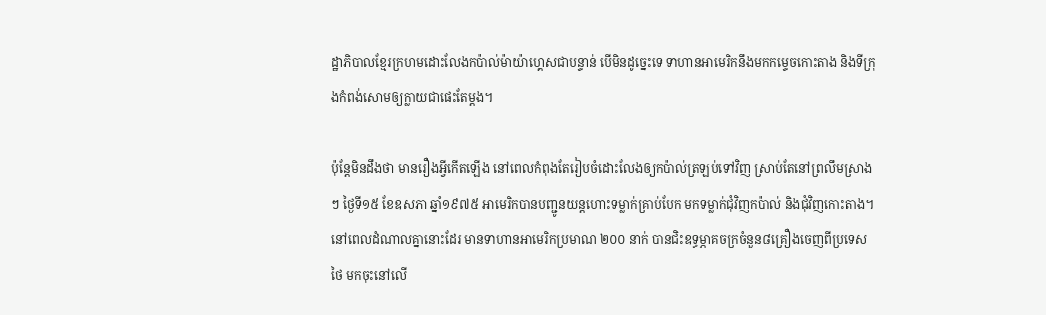ដ្ឋាភិបាលខ្មែរក្រហមដោះលែងកប៉ាល់ម៉ាយ៉ាហ្គេសជាបន្ទាន់ បើមិនដូច្នេះទេ ទាហានអាមេរិកនឹងមកកម្ទេចកោះតាង និងទីក្រុងកំពង់សោមឲ្យក្លាយជាផេះតែម្តង។

ប៉ុន្តែមិនដឹងថា មានរឿងអ្វីកើតឡើង នៅពេលកំពុងតែរៀបចំដោះលែងឲ្យកប៉ាល់ត្រឡប់ទៅវិញ ស្រាប់តែនៅព្រលឹមស្រាងៗ ថ្ងៃទី១៥ ខែឧសភា ឆ្នាំ១៩៧៥ អាមេរិកបានបញ្ជូនយន្តហោះទម្លាក់គ្រាប់បែក មកទម្លាក់ជុំវិញកប៉ាល់ និងជុំវិញកោះតាង។ នៅពេលដំណាលគ្នានោះដែរ មានទាហានអាមេរិកប្រមាណ ២០០ នាក់ បានជិះឧទ្ធម្ភាគចក្រចំនួន៨គ្រឿងចេញពីប្រទេសថៃ មកចុះនៅលើ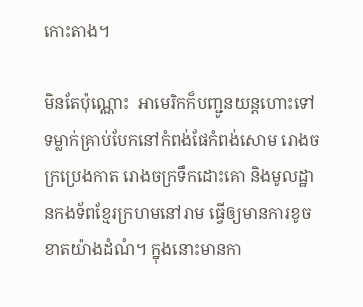កោះតាង។

មិនតែប៉ុណ្ណោះ  អាមេរិកក៏បញ្ជូនយន្តហោះទៅទម្លាក់គ្រាប់បែកនៅកំពង់ផែកំពង់សោម រោងចក្រប្រេងកាត រោងចក្រទឹកដោះគោ និងមូលដ្ឋានកងទ័ពខ្មែរក្រហមនៅរាម ធ្វើឲ្យមានការខូចខាតយ៉ាងដំណំ។ ក្នុងនោះមានកា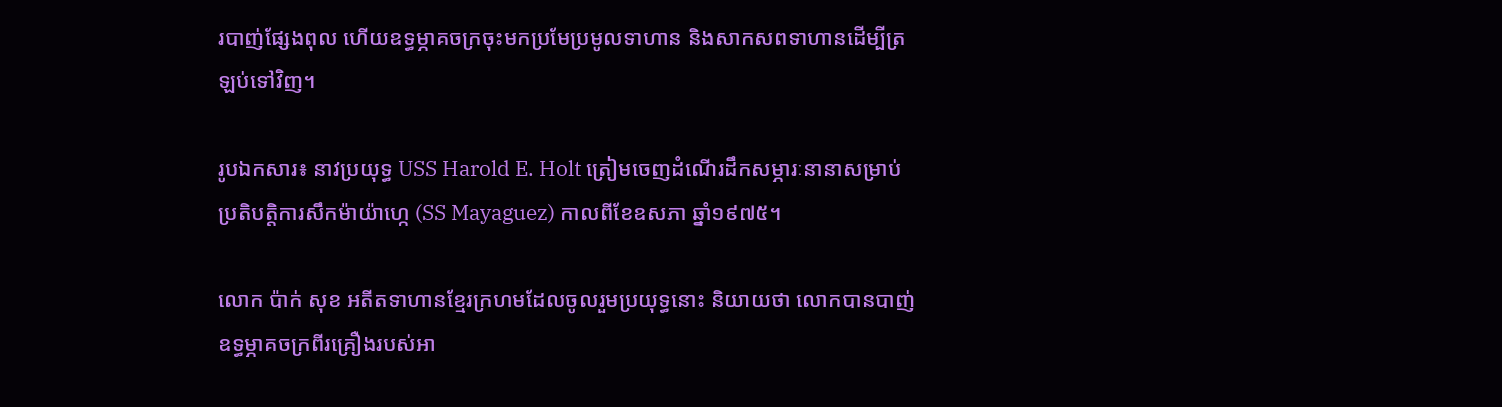របាញ់ផ្សែងពុល ហើយឧទ្ធម្ភាគចក្រចុះមកប្រមែប្រមូលទាហាន និងសាកសពទាហានដើម្បីត្រឡប់ទៅវិញ។

រូបឯកសារ៖ នាវប្រយុទ្ធ USS Harold E. Holt ត្រៀមចេញដំណើរដឹកសម្ភារៈនានាសម្រាប់ប្រតិបត្តិការសឹកម៉ាយ៉ាហ្កេ (SS Mayaguez) កាលពីខែឧសភា ឆ្នាំ១៩៧៥។

លោក ប៉ាក់ សុខ អតីតទាហានខ្មែរក្រហមដែលចូលរួមប្រយុទ្ធនោះ និយាយថា លោកបានបាញ់ឧទ្ធម្ភាគចក្រពីរគ្រឿងរបស់អា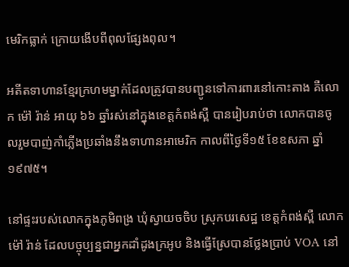មេរិកធ្លាក់ ក្រោយងើបពីពុលផ្សែងពុល។

អតីតទាហានខ្មែរក្រហមម្នាក់ដែលត្រូវបានបញ្ជូនទៅការពារនៅកោះតាង គឺលោក ម៉ៅ រ៉ាន់ អាយុ ៦៦ ឆ្នាំរស់នៅក្នុងខេត្តកំពង់ស្ពឺ បានរៀបរាប់ថា លោកបានចូលរួមបាញ់កាំភ្លើងប្រឆាំងនឹងទាហានអាមេរិក កាលពីថ្ងៃទី១៥ ខែឧសភា ឆ្នាំ១៩៧៥។

នៅផ្ទះរបស់លោកក្នុងភូមិពង្រ ឃុំស្វាយចចិប ស្រុកបរសេដ្ឋ ខេត្តកំពង់ស្ពឺ លោក ម៉ៅ រ៉ាន់ ដែលបច្ចុប្បន្នជាអ្នកដាំដូងក្រអូប និងធ្វើស្រែបានថ្លែងប្រាប់ VOA នៅ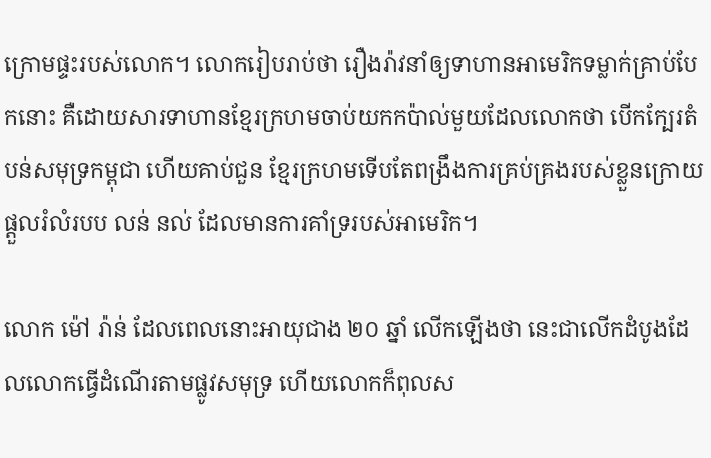ក្រោមផ្ទះរបស់លោក។ លោករៀបរាប់ថា រឿងរ៉ាវនាំឲ្យទាហានអាមេរិកទម្លាក់គ្រាប់បែកនោះ គឺដោយសារទាហានខ្មែរក្រហមចាប់យកកប៉ាល់មួយដែលលោកថា បើកក្បែរតំបន់សមុទ្រកម្ពុជា ហើយគាប់ជួន ខ្មែរក្រហមទើបតែពង្រឹងការគ្រប់គ្រងរបស់ខ្លួនក្រោយផ្តួលរំលំរបប លន់ នល់ ដែលមានការគាំទ្ររបស់អាមេរិក។

លោក ម៉ៅ រ៉ាន់ ដែលពេលនោះអាយុជាង ២០ ឆ្នាំ លើកឡើងថា នេះជាលើកដំបូងដែលលោកធ្វើដំណើរតាមផ្លូវសមុទ្រ ហើយលោកក៏ពុលស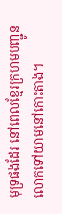មុទ្រផងដែរ នៅពេលខ្មែរក្រហមបញ្ជូនលោកទៅយាមនៅកោះតាង។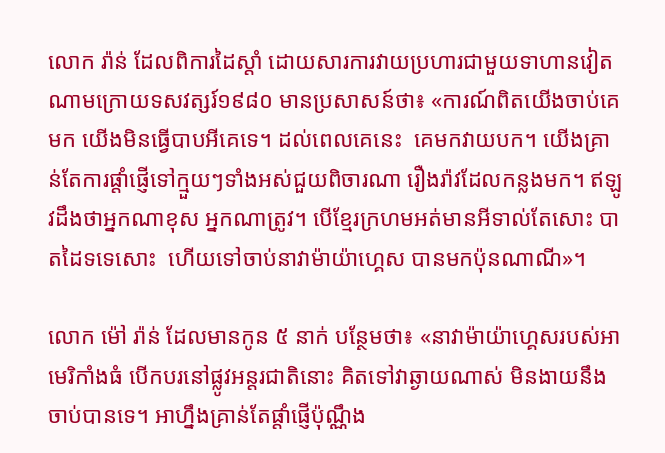លោក រ៉ាន់ ដែលពិការដៃស្តាំ ដោយសារការវាយប្រហារជាមួយទាហានវៀតណាមក្រោយទសវត្សរ៍១៩៨០ មានប្រសាសន៍ថា៖ «ការណ៍ពិតយើងចាប់គេមក យើងមិនធ្វើបាបអីគេទេ។ ដល់ពេលគេនេះ  គេមកវាយបក។ យើងគ្រាន់តែការផ្តាំផ្ញើទៅក្មួយៗទាំងអស់ជួយពិចារណា រឿងរ៉ាវដែលកន្លងមក។ ឥឡូវដឹងថាអ្នកណាខុស អ្នកណាត្រូវ។ បើខ្មែរក្រហមអត់មានអីទាល់តែសោះ បាតដៃទទេសោះ  ហើយទៅចាប់នាវាម៉ាយ៉ាហ្គេស បានមកប៉ុនណាណី»។

លោក ម៉ៅ រ៉ាន់ ដែលមានកូន ៥ នាក់ បន្ថែមថា៖ «នាវាម៉ាយ៉ាហ្គេសរបស់អាមេរិកាំងធំ បើកបរនៅផ្លូវអន្តរជាតិនោះ គិតទៅវាឆ្ងាយណាស់ មិនងាយនឹងចាប់បានទេ។ អាហ្នឹងគ្រាន់តែផ្តាំផ្ញើប៉ុណ្ណឹង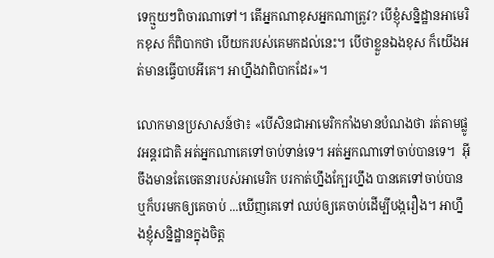ទេក្មួយៗពិចារណាទៅ។ តើអ្នកណាខុសអ្នកណាត្រូវ? បើខ្ញុំសន្និដ្ឋានអាមេរិកខុស ក៏ពិបាកថា បើយករបស់គេមកដល់នេះ។ បើថាខ្លួនឯងខុស ក៏យើងអត់មានធ្វើបាបអីគេ។ អាហ្នឹងវាពិបាកដែរ»។

លោកមានប្រសាសន៍ថា៖ «បើសិនជាអាមេរិកកាំងមានបំណងថា រត់តាមផ្លូវអន្តរជាតិ អត់អ្នកណាគេទៅចាប់ទាន់ទេ។ អត់អ្នកណាទៅចាប់បានទេ។  អ៊ីចឹងមានតែចេតនារបស់អាមេរិក បរកាត់ហ្នឹងក្បែរហ្នឹង បានគេទៅចាប់បានឬក៏បរមកឲ្យគេចាប់ ...ឃើញគេទៅ ឈប់ឲ្យគេចាប់ដើម្បីបង្ករឿង។ អាហ្នឹងខ្ញុំសន្និដ្ឋានក្នុងចិត្ត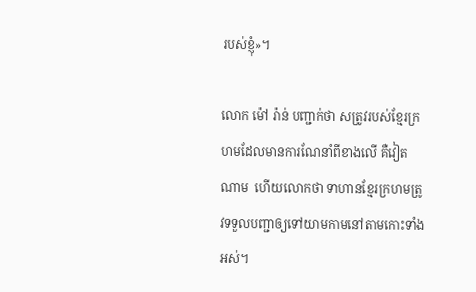របស់ខ្ញុំ»។

លោក ម៉ៅ រ៉ាន់ បញ្ជាក់ថា សត្រូវរបស់ខ្មែរក្រហមដែលមានការណែនាំពីខាងលើ គឺវៀតណាម  ហើយលោកថា ទាហានខ្មែរក្រហមត្រូវទទួលបញ្ជាឲ្យទៅយាមកាមនៅតាមកោះទាំងអស់។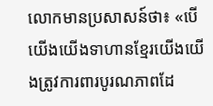លោកមានប្រសាសន៍ថា៖ «បើយើងយើងទាហានខ្មែរយើងយើងត្រូវការពារបូរណភាពដែ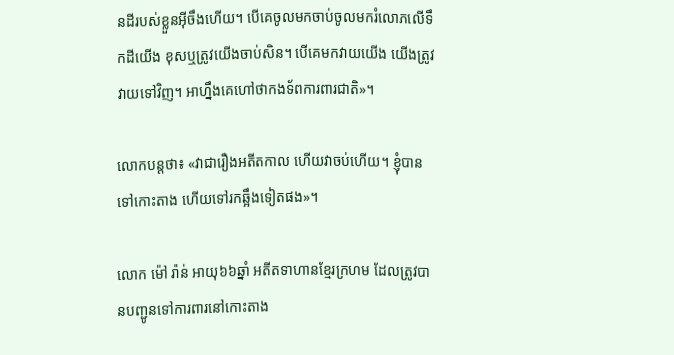នដីរបស់ខ្លួនអ៊ីចឹងហើយ។ បើគេចូលមកចាប់ចូលមករំលោភលើទឹកដីយើង ខុសឬត្រូវយើងចាប់សិន។ បើគេមកវាយយើង យើងត្រូវវាយទៅវិញ។ អាហ្នឹងគេហៅថាកងទ័ពការពារជាតិ»។

លោកបន្តថា៖ «វាជារឿងអតីតកាល ហើយវាចប់ហើយ។ ខ្ញុំបានទៅកោះតាង ហើយទៅរកឆ្អឹងទៀតផង»។

លោក ម៉ៅ រ៉ាន់ អាយុ៦៦ឆ្នាំ អតីតទាហានខ្មែរក្រហម ដែលត្រូវបានបញ្ជូនទៅការពារនៅកោះតាង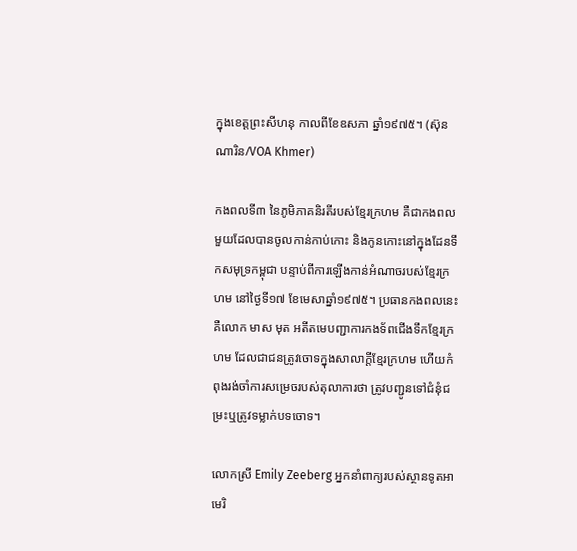ក្នុងខេត្តព្រះសីហនុ កាលពីខែឧសភា ឆ្នាំ១៩៧៥។ (ស៊ុន ណារិន/VOA Khmer)

កងពលទី៣ នៃភូមិភាគនិរតីរបស់ខ្មែរក្រហម គឺជាកងពលមួយដែលបានចូលកាន់កាប់កោះ និងកូនកោះនៅក្នុងដែនទឹកសមុទ្រកម្ពុជា បន្ទាប់ពីការឡើងកាន់អំណាចរបស់ខ្មែរក្រហម នៅថ្ងៃទី១៧ ខែមេសាឆ្នាំ១៩៧៥។ ប្រធានកងពលនេះ គឺលោក មាស មុត អតីតមេបញ្ជាការកងទ័ពជើងទឹកខ្មែរក្រហម ដែលជាជនត្រូវចោទក្នុងសាលាក្តីខ្មែរក្រហម ហើយកំពុងរង់ចាំការសម្រេចរបស់តុលាការថា ត្រូវបញ្ជូនទៅជំនុំជម្រះឬត្រូវទម្លាក់បទចោទ។

លោកស្រី Emily Zeeberg អ្នកនាំពាក្យរបស់ស្ថានទូតអាមេរិ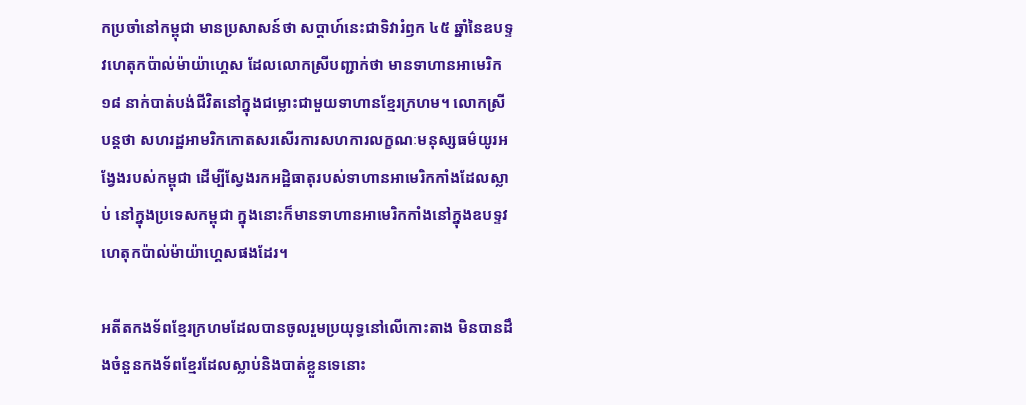កប្រចាំនៅកម្ពុជា មានប្រសាសន៍ថា សប្តាហ៍នេះជាទិវារំឭក ៤៥ ឆ្នាំនៃឧបទ្ទវហេតុកប៉ាល់ម៉ាយ៉ាហេ្គស ដែលលោកស្រីបញ្ជាក់ថា មានទាហានអាមេរិក ១៨ នាក់បាត់បង់ជីវិតនៅក្នុងជម្លោះជាមួយទាហានខ្មែរក្រហម។ លោកស្រីបន្តថា សហរដ្ឋអាមរិកកោតសរសើរការសហការលក្ខណៈមនុស្សធម៌យូរអង្វែងរបស់កម្ពុជា ដើម្បីស្វែងរកអដ្ឋិធាតុរបស់ទាហានអាមេរិកកាំងដែលស្លាប់ នៅក្នុងប្រទេសកម្ពុជា ក្នុងនោះក៏មានទាហានអាមេរិកកាំងនៅក្នុងឧបទ្ទវហេតុកប៉ាល់ម៉ាយ៉ាហ្គេសផងដែរ។

អតីតកងទ័ពខ្មែរក្រហមដែលបានចូលរួមប្រយុទ្ធនៅលើកោះតាង មិនបានដឹងចំនួនកងទ័ពខ្មែរដែលស្លាប់និងបាត់ខ្លួនទេនោះ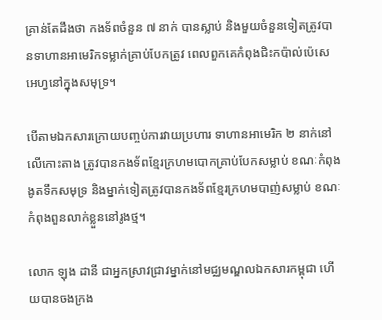គ្រាន់តែដឹងថា កងទ័ពចំនួន ៧ នាក់ បានស្លាប់ និងមួយចំនួនទៀតត្រូវបានទាហានអាមេរិកទម្លាក់គ្រាប់បែកត្រូវ ពេលពួកគេកំពុងជិះកប៉ាល់ប៉េសេអេហ្វនៅក្នុងសមុទ្រ។

បើតាមឯកសារក្រោយបញ្ចប់ការវាយប្រហារ ទាហានអាមេរិក ២ នាក់នៅលើកោះតាង ត្រូវបានកងទ័ពខ្មែរក្រហមបោកគ្រាប់បែកសម្លាប់ ខណៈកំពុងងូតទឹកសមុទ្រ និងម្នាក់ទៀតត្រូវបានកងទ័ពខ្មែរក្រហមបាញ់សម្លាប់ ខណៈកំពុងពួនលាក់ខ្លួននៅរូងថ្ម។

លោក ឡុង ដានី ជាអ្នកស្រាវជ្រាវម្នាក់នៅមជ្ឈមណ្ឌលឯកសារកម្ពុជា ហើយបានចងក្រង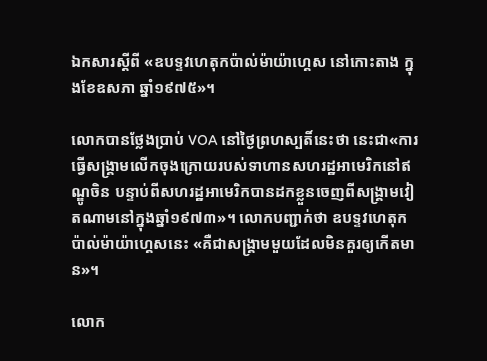ឯកសារស្តីពី «ឧបទ្ទវហេតុកប៉ាល់ម៉ាយ៉ាហ្គេស នៅកោះតាង ក្នុងខែឧសភា ឆ្នាំ១៩៧៥»។

លោកបានថ្លែងប្រាប់ VOA នៅថ្ងៃព្រហស្បតិ៍នេះថា នេះជា«ការធ្វើសង្រ្គាមលើកចុងក្រោយរបស់ទាហានសហរដ្ឋអាមេរិកនៅឥណ្ឌូចិន បន្ទាប់ពីសហរដ្ឋអាមេរិកបានដកខ្លួនចេញពីសង្រ្គាមវៀតណាមនៅក្នុងឆ្នាំ១៩៧៣»។ លោកបញ្ជាក់ថា ឧបទ្ទវហេតុកប៉ាល់ម៉ាយ៉ាហ្គេសនេះ «គឺជាសង្រ្គាមមួយដែលមិនគួរឲ្យកើតមាន»។

លោក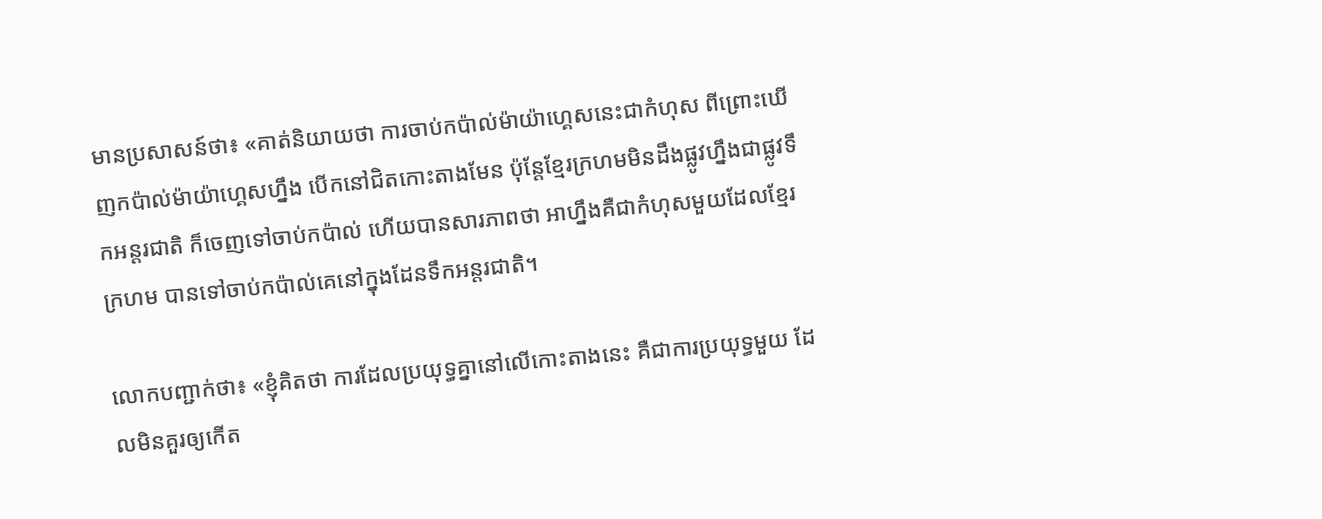មានប្រសាសន៍ថា៖ «គាត់និយាយថា ការចាប់កប៉ាល់ម៉ាយ៉ាហេ្គសនេះជាកំហុស ពីព្រោះឃើញកប៉ាល់ម៉ាយ៉ាហ្គេសហ្នឹង បើកនៅជិតកោះតាងមែន ប៉ុន្តែខ្មែរក្រហមមិនដឹងផ្លូវហ្នឹងជាផ្លូវទឹកអន្តរជាតិ ក៏ចេញទៅចាប់កប៉ាល់ ហើយបានសារភាពថា អាហ្នឹងគឺជាកំហុសមួយដែលខ្មែរក្រហម បានទៅចាប់កប៉ាល់គេនៅក្នុងដែនទឹកអន្តរជាតិ។

លោកបញ្ជាក់ថា៖ «ខ្ញុំគិតថា ការដែលប្រយុទ្ធគ្នានៅលើកោះតាងនេះ គឺជាការប្រយុទ្ធមួយ ដែលមិនគួរឲ្យកើត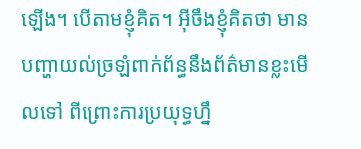ឡើង។ បើតាមខ្ញុំគិត។ អ៊ីចឹងខ្ញុំគិតថា មានបញ្ហាយល់ច្រឡំពាក់ព័ន្ធនឹងព័ត៌មានខ្លះមើលទៅ ពីព្រោះការប្រយុទ្ធហ្នឹ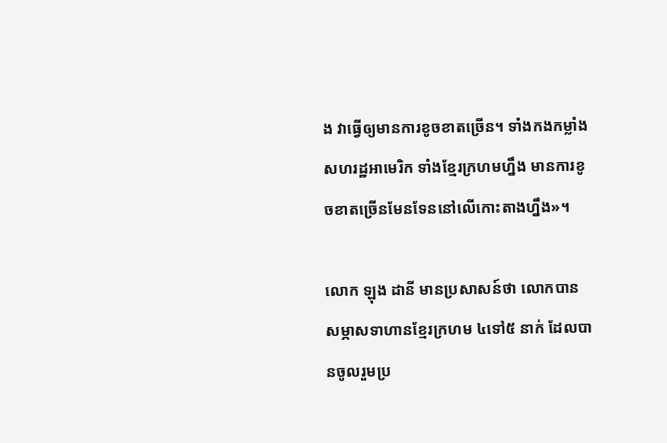ង វាធ្វើឲ្យមានការខូចខាតច្រើន។ ទាំងកងកម្លាំងសហរដ្ឋអាមេរិក ទាំងខ្មែរក្រហមហ្នឹង មានការខូចខាតច្រើនមែនទែននៅលើកោះតាងហ្នឹង»។

លោក ឡុង ដានី មានប្រសាសន៍ថា លោកបានសម្ភាសទាហានខ្មែរក្រហម ៤ទៅ៥ នាក់ ដែលបានចូលរួមប្រ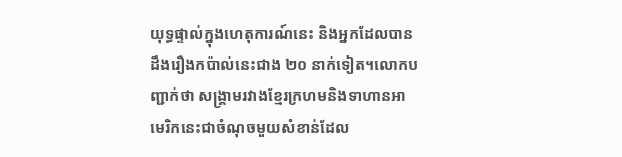យុទ្ធផ្ទាល់ក្នុងហេតុការណ៍នេះ និងអ្នកដែលបានដឹងរឿងកប៉ាល់នេះជាង ២០ នាក់ទៀត។លោកបញ្ជាក់ថា សង្រ្គាមរវាងខ្មែរក្រហមនិងទាហានអាមេរិកនេះជាចំណុចមួយសំខាន់ដែល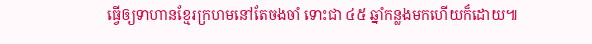ធ្វើឲ្យទាហានខ្មែរក្រហមនៅតែចងចាំ ទោះជា ៤៥ ឆ្នាំកន្លងមកហើយក៏ដោយ៕